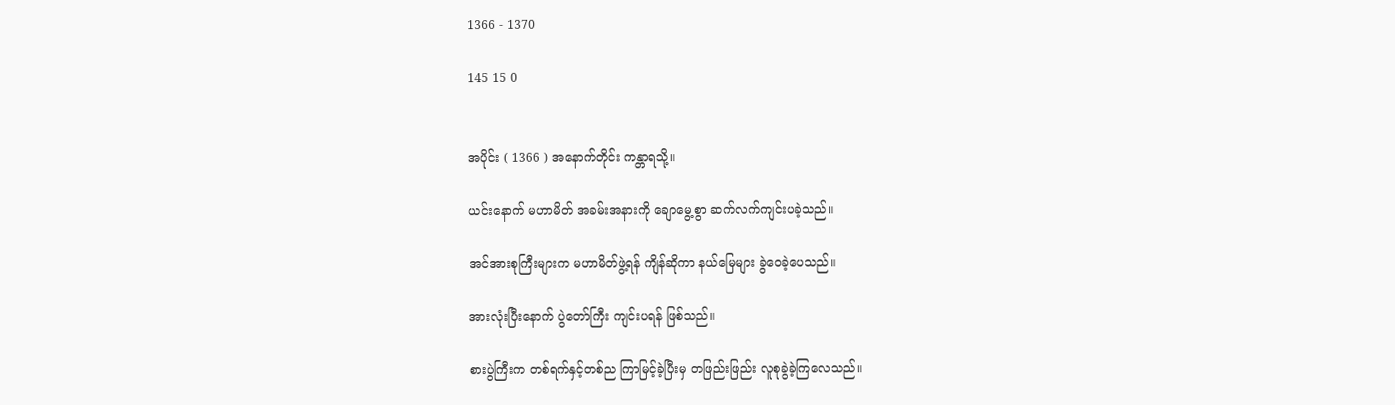1366 - 1370

145 15 0


အပိုင်း ( 1366 ) အနောက်တိုင်း ကန္တာရသို့။

ယင်းနောက် မဟာမိတ် အခမ်းအနားကို ချောမွေ့စွာ ဆက်လက်ကျင်းပခဲ့သည်။

အင်အားစုကြီးများက မဟာမိတ်ဖွဲ့ရန် ကျိန်ဆိုကာ နယ်မြေများ ခွဲဝေခဲ့ပေသည်။

အားလုံးပြီးနောက် ပွဲတော်ကြီး ကျင်းပရန် ဖြစ်သည်။

စားပွဲကြီးက တစ်ရက်နှင့်တစ်ည ကြာမြင့်ခဲ့ပြီးမှ တဖြည်းဖြည်း လူစုခွဲခဲ့ကြလေသည်။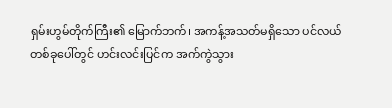ရှမ်းဟွမ်တိုက်ကြီး၏ မြောက်ဘက်၊ အကန့်အသတ်မရှိသော ပင်လယ်တစ်ခုပေါ်တွင် ဟင်းလင်းပြင်က အက်ကွဲသွား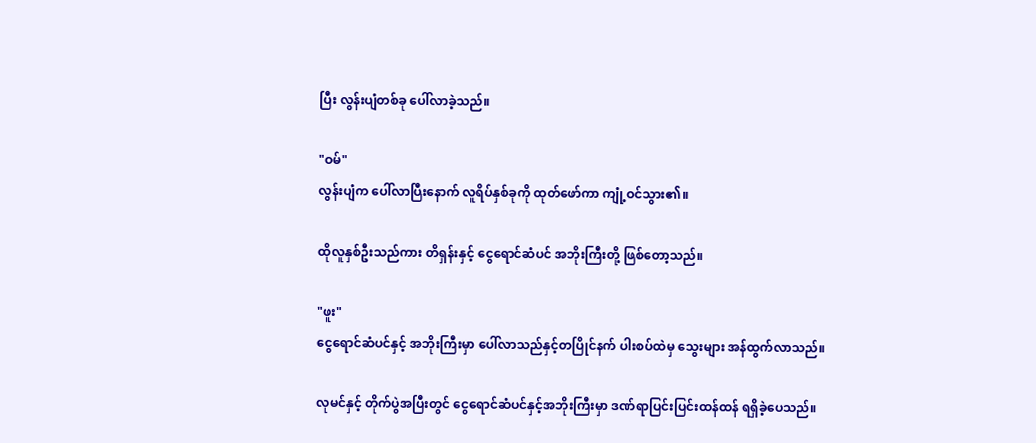ပြီး လွန်းပျံတစ်ခု ပေါ်လာခဲ့သည်။

"ဝမ်"
လွန်းပျံက ပေါ်လာပြီးနောက် လူရိပ်နှစ်ခုကို ထုတ်ဖော်ကာ ကျုံ့ဝင်သွား၏။

ထိုလူနှစ်ဦးသည်ကား တိရှန်းနှင့် ငွေရောင်ဆံပင် အဘိုးကြီးတို့ ဖြစ်တော့သည်။

"ဖူး"
ငွေရောင်ဆံပင်နှင့် အဘိုးကြီးမှာ ပေါ်လာသည်နှင့်တပြိုင်နက် ပါးစပ်ထဲမှ သွေးများ အန်ထွက်လာသည်။

လုမင်နှင့် တိုက်ပွဲအပြီးတွင် ငွေရောင်ဆံပင်နှင့်အဘိုးကြီးမှာ ဒဏ်ရာပြင်းပြင်းထန်ထန် ရရှိခဲ့ပေသည်။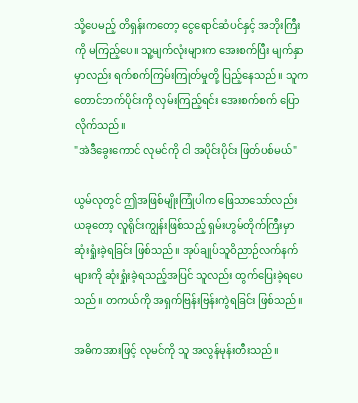သို့ပေမည့် တိရှန်းကတော့ ငွေရောင်ဆံပင်နှင့် အဘိုးကြီးကို မကြည့်ပေ။ သူ့မျက်လုံးများက အေးစက်ပြီး မျက်နှာမှာလည်း ရက်စက်ကြမ်းကြုတ်မှုတို့ ပြည့်နေသည်။ သူက တောင်ဘက်ပိုင်းကို လှမ်းကြည့်ရင်း အေးစက်စက် ပြောလိုက်သည်။
"အဲဒီခွေးကောင် လုမင်ကို ငါ အပိုင်းပိုင်း ဖြတ်ပစ်မယ်"

ယွမ်လုတွင် ဤအဖြစ်မျိုးကြုံပါက ဖြေသာသော်လည်း ယခုတော့ လူရိုင်းကျွန်းဖြစ်သည့် ရှမ်းဟွမ်တိုက်ကြီးမှာ ဆုံးရှုံးခဲ့ရခြင်း ဖြစ်သည်။ အုပ်ချုပ်သူဝိညာဉ်လက်နက်များကို ဆုံးရှုံးခဲ့ရသည့်အပြင် သူလည်း ထွက်ပြေးခဲ့ရပေသည်။ တကယ်ကို အရှက်ဗြန်းဗြန်းကွဲရခြင်း ဖြစ်သည်။

အဓိကအားဖြင့် လုမင်ကို သူ အလွန်မုန်းတီးသည်။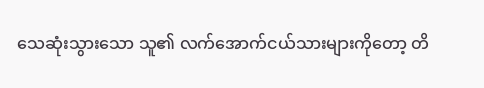သေဆုံးသွားသော သူ၏ လက်အောက်ငယ်သားများကိုတော့ တိ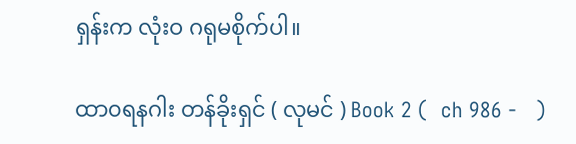ရှန်းက လုံးဝ ဂရုမစိုက်ပါ။

ထာ၀ရနဂါး တန်ခိုးရှင် ( လုမင် ) Book 2 (  ch 986 -   )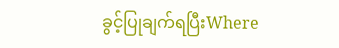ခွင့်ပြုချက်ရပြီးWhere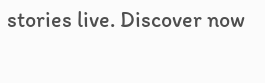stories live. Discover now